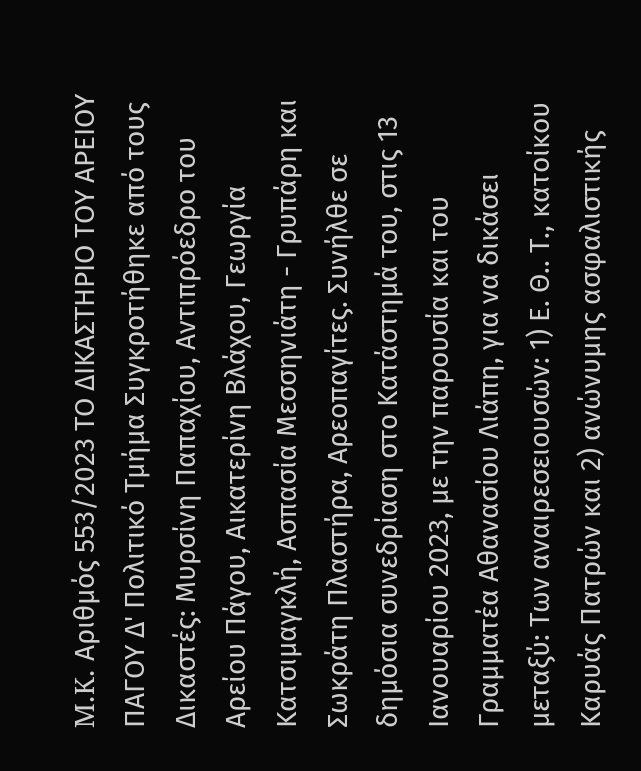M.K. Αριθμός 553/2023 ΤΟ ΔΙΚΑΣΤΗΡΙΟ ΤΟΥ ΑΡΕΙΟΥ ΠΑΓΟΥ Δ' Πολιτικό Τμήμα Συγκροτήθηκε από τους Δικαστές: Μυρσίνη Παπαχίου, Αντιπρόεδρο του Αρείου Πάγου, Αικατερίνη Βλάχου, Γεωργία Κατσιμαγκλή, Ασπασία Μεσσηνιάτη - Γρυπάρη και Σωκράτη Πλαστήρα, Αρεοπαγίτες. Συνήλθε σε δημόσια συνεδρίαση στο Κατάστημά του, στις 13 Ιανουαρίου 2023, με την παρουσία και του Γραμματέα Αθανασίου Λιάπη, για να δικάσει μεταξύ: Των αναιρεσειουσών: 1) Ε. Θ.. Τ., κατοίκου Καρυάς Πατρών και 2) ανώνυμης ασφαλιστικής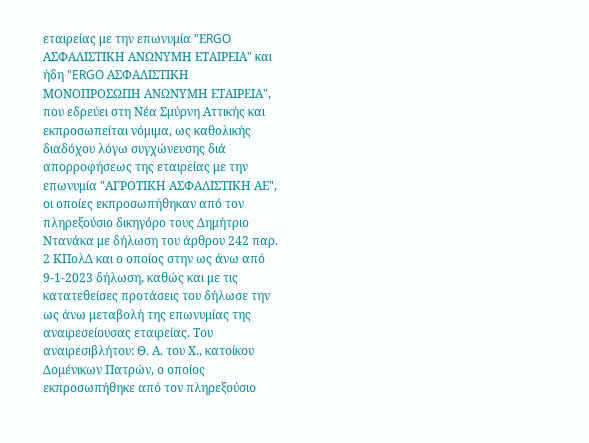εταιρείας με την επωνυμία "ΕRGO ΑΣΦΑΛΙΣΤΙΚΗ ΑΝΩΝΥΜΗ ΕΤΑΙΡΕΙΑ" και ήδη "ERGO ΑΣΦΑΛΙΣΤΙΚΗ ΜΟΝΟΠΡΟΣΩΠΗ ΑΝΩΝΥΜΗ ΕΤΑΙΡΕΙΑ", που εδρεύει στη Νέα Σμύρνη Αττικής και εκπροσωπείται νόμιμα, ως καθολικής διαδόχου λόγω συγχώνευσης διά απορροφήσεως της εταιρείας με την επωνυμία "ΑΓΡΟΤΙΚΗ ΑΣΦΑΛΙΣΤΙΚΗ ΑΕ", οι οποίες εκπροσωπήθηκαν από τον πληρεξούσιο δικηγόρο τους Δημήτριο Ντανάκα με δήλωση του άρθρου 242 παρ. 2 ΚΠολΔ και ο οποίος στην ως άνω από 9-1-2023 δήλωση, καθώς και με τις κατατεθείσες προτάσεις του δήλωσε την ως άνω μεταβολή της επωνυμίας της αναιρεσείουσας εταιρείας. Του αναιρεσιβλήτου: Θ. Α. του Χ., κατοίκου Δομένικων Πατρών, ο οποίος εκπροσωπήθηκε από τον πληρεξούσιο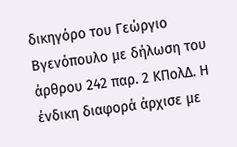δικηγόρο του Γεώργιο Βγενόπουλο με δήλωση του άρθρου 242 παρ. 2 ΚΠολΔ. Η ένδικη διαφορά άρχισε με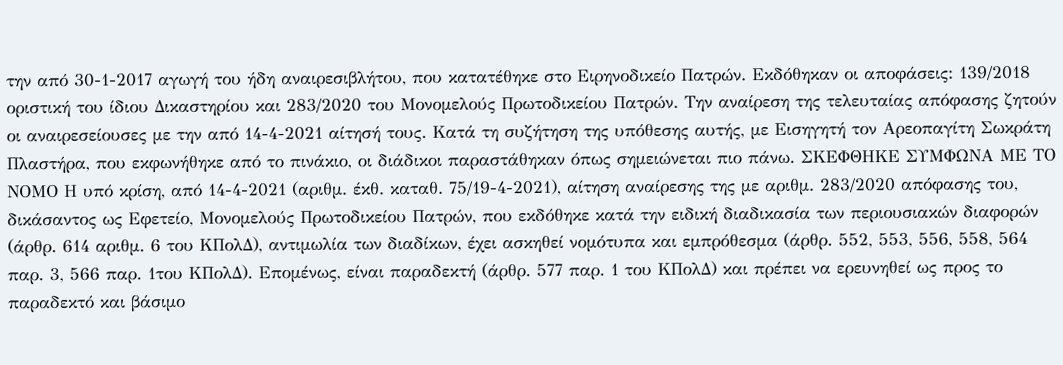την από 30-1-2017 αγωγή του ήδη αναιρεσιβλήτου, που κατατέθηκε στο Ειρηνοδικείο Πατρών. Εκδόθηκαν οι αποφάσεις: 139/2018 οριστική του ίδιου Δικαστηρίου και 283/2020 του Μονομελούς Πρωτοδικείου Πατρών. Την αναίρεση της τελευταίας απόφασης ζητούν οι αναιρεσείουσες με την από 14-4-2021 αίτησή τους. Κατά τη συζήτηση της υπόθεσης αυτής, με Εισηγητή τον Αρεοπαγίτη Σωκράτη Πλαστήρα, που εκφωνήθηκε από το πινάκιο, οι διάδικοι παραστάθηκαν όπως σημειώνεται πιο πάνω. ΣΚΕΦΘΗΚΕ ΣΥΜΦΩΝΑ ΜΕ ΤΟ ΝΟΜΟ Η υπό κρίση, από 14-4-2021 (αριθμ. έκθ. καταθ. 75/19-4-2021), αίτηση αναίρεσης της με αριθμ. 283/2020 απόφασης του, δικάσαντος ως Εφετείο, Μονομελούς Πρωτοδικείου Πατρών, που εκδόθηκε κατά την ειδική διαδικασία των περιουσιακών διαφορών (άρθρ. 614 αριθμ. 6 του ΚΠολΔ), αντιμωλία των διαδίκων, έχει ασκηθεί νομότυπα και εμπρόθεσμα (άρθρ. 552, 553, 556, 558, 564 παρ. 3, 566 παρ. 1του ΚΠολΔ). Επομένως, είναι παραδεκτή (άρθρ. 577 παρ. 1 του ΚΠολΔ) και πρέπει να ερευνηθεί ως προς το παραδεκτό και βάσιμο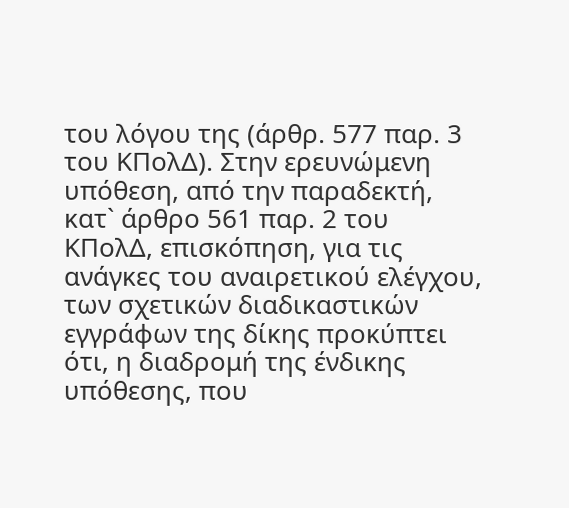του λόγου της (άρθρ. 577 παρ. 3 του ΚΠολΔ). Στην ερευνώμενη υπόθεση, από την παραδεκτή, κατ` άρθρο 561 παρ. 2 του ΚΠολΔ, επισκόπηση, για τις ανάγκες του αναιρετικού ελέγχου, των σχετικών διαδικαστικών εγγράφων της δίκης προκύπτει ότι, η διαδρομή της ένδικης υπόθεσης, που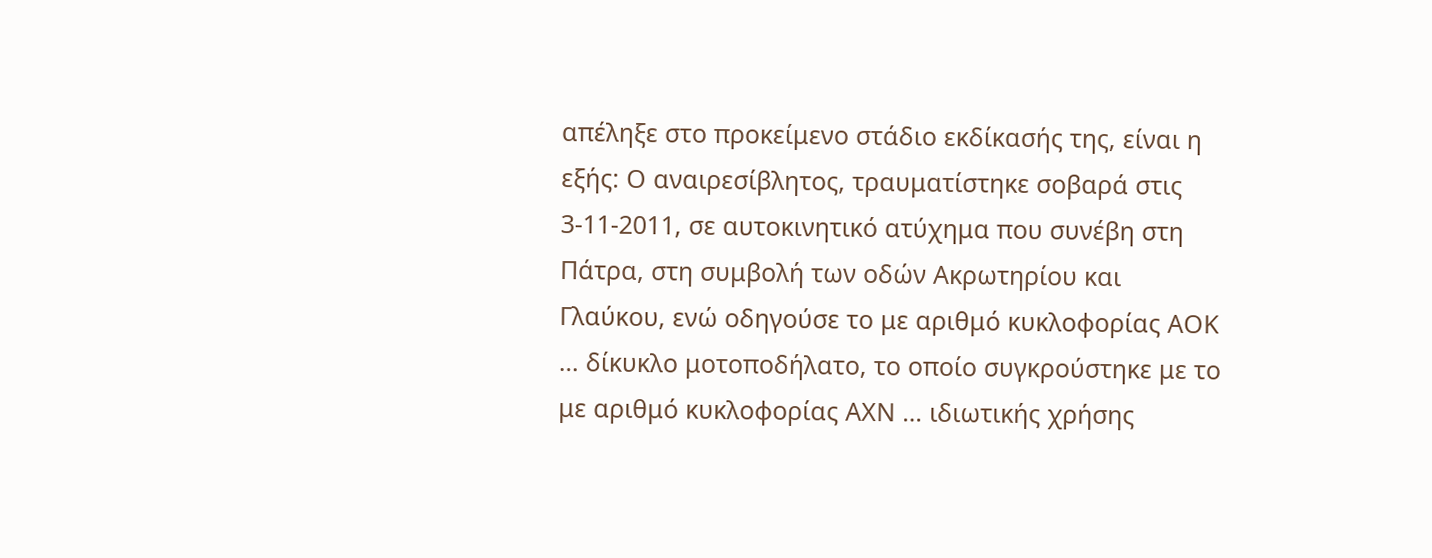απέληξε στο προκείμενο στάδιο εκδίκασής της, είναι η εξής: Ο αναιρεσίβλητος, τραυματίστηκε σοβαρά στις 3-11-2011, σε αυτοκινητικό ατύχημα που συνέβη στη Πάτρα, στη συμβολή των οδών Ακρωτηρίου και Γλαύκου, ενώ οδηγούσε το με αριθμό κυκλοφορίας ΑΟΚ … δίκυκλο μοτοποδήλατο, το οποίο συγκρούστηκε με το με αριθμό κυκλοφορίας ΑΧΝ … ιδιωτικής χρήσης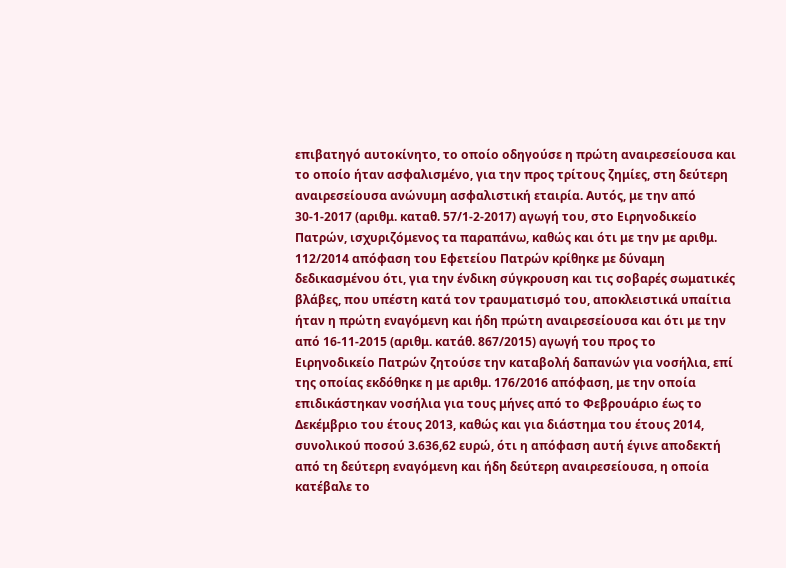επιβατηγό αυτοκίνητο, το οποίο οδηγούσε η πρώτη αναιρεσείουσα και το οποίο ήταν ασφαλισμένο, για την προς τρίτους ζημίες, στη δεύτερη αναιρεσείουσα ανώνυμη ασφαλιστική εταιρία. Αυτός, με την από 30-1-2017 (αριθμ. καταθ. 57/1-2-2017) αγωγή του, στο Ειρηνοδικείο Πατρών, ισχυριζόμενος τα παραπάνω, καθώς και ότι με την με αριθμ. 112/2014 απόφαση του Εφετείου Πατρών κρίθηκε με δύναμη δεδικασμένου ότι, για την ένδικη σύγκρουση και τις σοβαρές σωματικές βλάβες, που υπέστη κατά τον τραυματισμό του, αποκλειστικά υπαίτια ήταν η πρώτη εναγόμενη και ήδη πρώτη αναιρεσείουσα και ότι με την από 16-11-2015 (αριθμ. κατάθ. 867/2015) αγωγή του προς το Ειρηνοδικείο Πατρών ζητούσε την καταβολή δαπανών για νοσήλια, επί της οποίας εκδόθηκε η με αριθμ. 176/2016 απόφαση, με την οποία επιδικάστηκαν νοσήλια για τους μήνες από το Φεβρουάριο έως το Δεκέμβριο του έτους 2013, καθώς και για διάστημα του έτους 2014, συνολικού ποσού 3.636,62 ευρώ, ότι η απόφαση αυτή έγινε αποδεκτή από τη δεύτερη εναγόμενη και ήδη δεύτερη αναιρεσείουσα, η οποία κατέβαλε το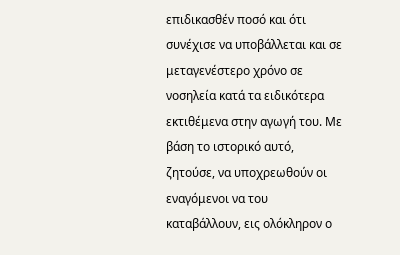επιδικασθέν ποσό και ότι συνέχισε να υποβάλλεται και σε μεταγενέστερο χρόνο σε νοσηλεία κατά τα ειδικότερα εκτιθέμενα στην αγωγή του. Με βάση το ιστορικό αυτό, ζητούσε, να υποχρεωθούν οι εναγόμενοι να του καταβάλλουν, εις ολόκληρον ο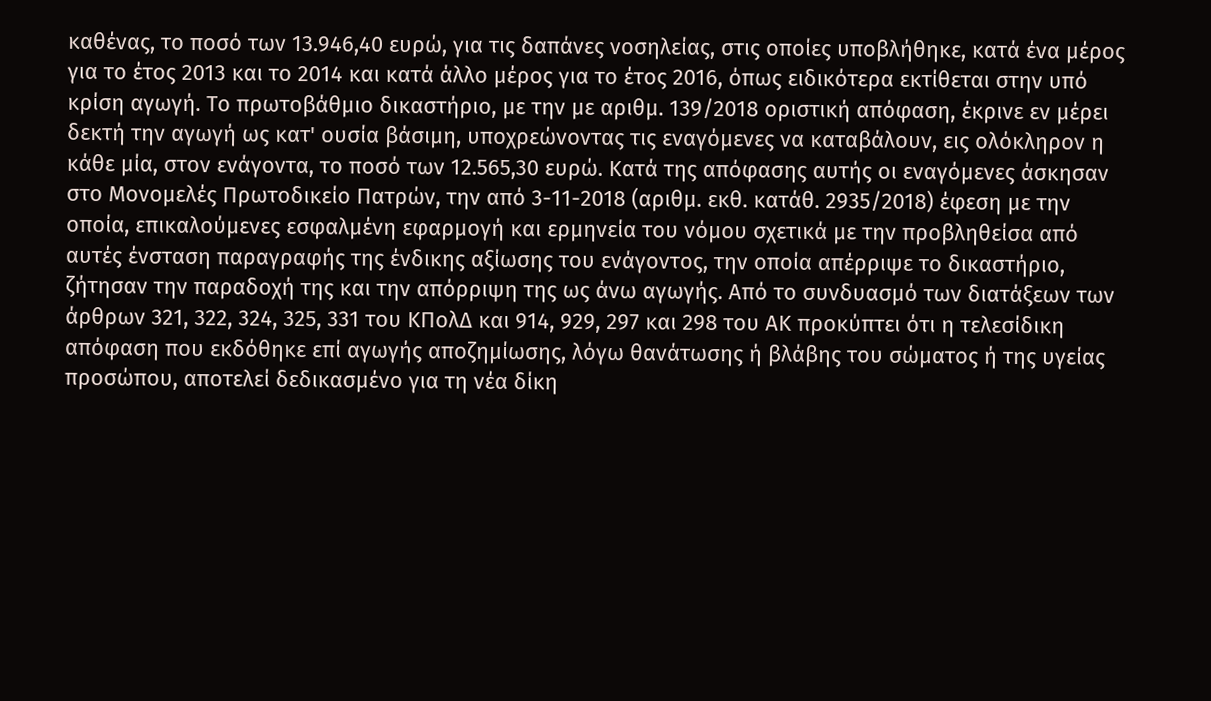καθένας, το ποσό των 13.946,40 ευρώ, για τις δαπάνες νοσηλείας, στις οποίες υποβλήθηκε, κατά ένα μέρος για το έτος 2013 και το 2014 και κατά άλλο μέρος για το έτος 2016, όπως ειδικότερα εκτίθεται στην υπό κρίση αγωγή. Το πρωτοβάθμιο δικαστήριο, με την με αριθμ. 139/2018 οριστική απόφαση, έκρινε εν μέρει δεκτή την αγωγή ως κατ' ουσία βάσιμη, υποχρεώνοντας τις εναγόμενες να καταβάλουν, εις ολόκληρον η κάθε μία, στον ενάγοντα, το ποσό των 12.565,30 ευρώ. Κατά της απόφασης αυτής οι εναγόμενες άσκησαν στο Μονομελές Πρωτοδικείο Πατρών, την από 3-11-2018 (αριθμ. εκθ. κατάθ. 2935/2018) έφεση με την οποία, επικαλούμενες εσφαλμένη εφαρμογή και ερμηνεία του νόμου σχετικά με την προβληθείσα από αυτές ένσταση παραγραφής της ένδικης αξίωσης του ενάγοντος, την οποία απέρριψε το δικαστήριο, ζήτησαν την παραδοχή της και την απόρριψη της ως άνω αγωγής. Από το συνδυασμό των διατάξεων των άρθρων 321, 322, 324, 325, 331 του ΚΠολΔ και 914, 929, 297 και 298 του ΑΚ προκύπτει ότι η τελεσίδικη απόφαση που εκδόθηκε επί αγωγής αποζημίωσης, λόγω θανάτωσης ή βλάβης του σώματος ή της υγείας προσώπου, αποτελεί δεδικασμένο για τη νέα δίκη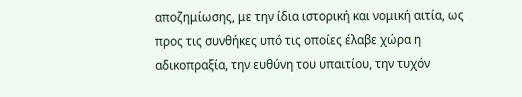αποζημίωσης, με την ίδια ιστορική και νομική αιτία, ως προς τις συνθήκες υπό τις οποίες έλαβε χώρα η αδικοπραξία, την ευθύνη του υπαιτίου, την τυχόν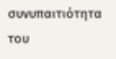συνυπαιτιότητα του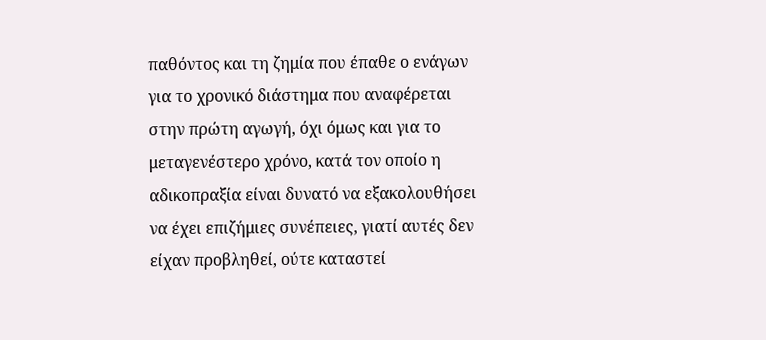παθόντος και τη ζημία που έπαθε ο ενάγων για το χρονικό διάστημα που αναφέρεται στην πρώτη αγωγή, όχι όμως και για το μεταγενέστερο χρόνο, κατά τον οποίο η αδικοπραξία είναι δυνατό να εξακολουθήσει να έχει επιζήμιες συνέπειες, γιατί αυτές δεν είχαν προβληθεί, ούτε καταστεί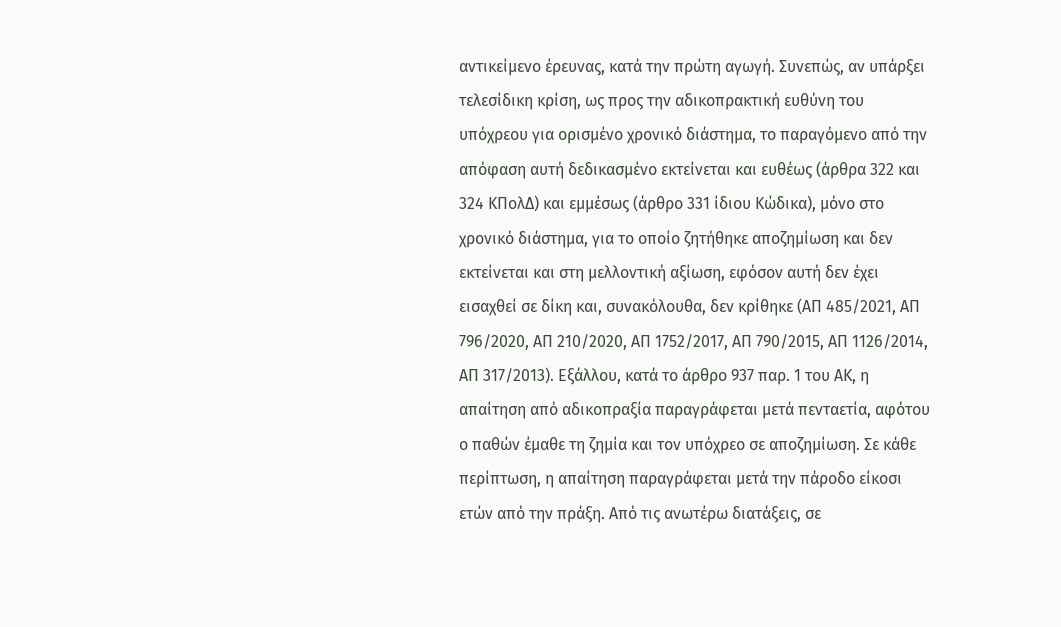αντικείμενο έρευνας, κατά την πρώτη αγωγή. Συνεπώς, αν υπάρξει τελεσίδικη κρίση, ως προς την αδικοπρακτική ευθύνη του υπόχρεου για ορισμένο χρονικό διάστημα, το παραγόμενο από την απόφαση αυτή δεδικασμένο εκτείνεται και ευθέως (άρθρα 322 και 324 ΚΠολΔ) και εμμέσως (άρθρο 331 ίδιου Κώδικα), μόνο στο χρονικό διάστημα, για το οποίο ζητήθηκε αποζημίωση και δεν εκτείνεται και στη μελλοντική αξίωση, εφόσον αυτή δεν έχει εισαχθεί σε δίκη και, συνακόλουθα, δεν κρίθηκε (ΑΠ 485/2021, ΑΠ 796/2020, ΑΠ 210/2020, ΑΠ 1752/2017, ΑΠ 790/2015, ΑΠ 1126/2014, ΑΠ 317/2013). Εξάλλου, κατά το άρθρο 937 παρ. 1 του ΑΚ, η απαίτηση από αδικοπραξία παραγράφεται μετά πενταετία, αφότου ο παθών έμαθε τη ζημία και τον υπόχρεο σε αποζημίωση. Σε κάθε περίπτωση, η απαίτηση παραγράφεται μετά την πάροδο είκοσι ετών από την πράξη. Από τις ανωτέρω διατάξεις, σε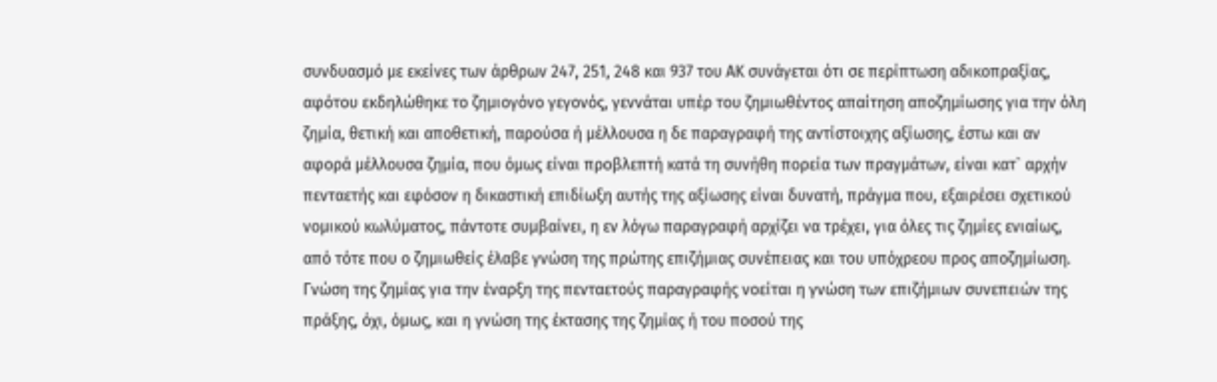συνδυασμό με εκείνες των άρθρων 247, 251, 248 και 937 του ΑΚ συνάγεται ότι σε περίπτωση αδικοπραξίας, αφότου εκδηλώθηκε το ζημιογόνο γεγονός, γεννάται υπέρ του ζημιωθέντος απαίτηση αποζημίωσης για την όλη ζημία, θετική και αποθετική, παρούσα ή μέλλουσα η δε παραγραφή της αντίστοιχης αξίωσης, έστω και αν αφορά μέλλουσα ζημία, που όμως είναι προβλεπτή κατά τη συνήθη πορεία των πραγμάτων, είναι κατ` αρχήν πενταετής και εφόσον η δικαστική επιδίωξη αυτής της αξίωσης είναι δυνατή, πράγμα που, εξαιρέσει σχετικού νομικού κωλύματος, πάντοτε συμβαίνει, η εν λόγω παραγραφή αρχίζει να τρέχει, για όλες τις ζημίες ενιαίως, από τότε που ο ζημιωθείς έλαβε γνώση της πρώτης επιζήμιας συνέπειας και του υπόχρεου προς αποζημίωση. Γνώση της ζημίας για την έναρξη της πενταετούς παραγραφής νοείται η γνώση των επιζήμιων συνεπειών της πράξης, όχι, όμως, και η γνώση της έκτασης της ζημίας ή του ποσού της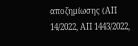αποζημίωσης (ΑΠ 14/2022, ΑΠ 1443/2022,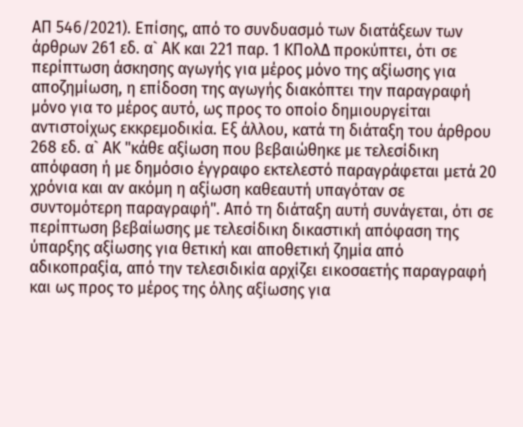ΑΠ 546/2021). Επίσης, από το συνδυασμό των διατάξεων των άρθρων 261 εδ. α` ΑΚ και 221 παρ. 1 ΚΠολΔ προκύπτει, ότι σε περίπτωση άσκησης αγωγής για μέρος μόνο της αξίωσης για αποζημίωση, η επίδοση της αγωγής διακόπτει την παραγραφή μόνο για το μέρος αυτό, ως προς το οποίο δημιουργείται αντιστοίχως εκκρεμοδικία. Εξ άλλου, κατά τη διάταξη του άρθρου 268 εδ. α` ΑΚ "κάθε αξίωση που βεβαιώθηκε με τελεσίδικη απόφαση ή με δημόσιο έγγραφο εκτελεστό παραγράφεται μετά 20 χρόνια και αν ακόμη η αξίωση καθεαυτή υπαγόταν σε συντομότερη παραγραφή". Από τη διάταξη αυτή συνάγεται, ότι σε περίπτωση βεβαίωσης με τελεσίδικη δικαστική απόφαση της ύπαρξης αξίωσης για θετική και αποθετική ζημία από αδικοπραξία, από την τελεσιδικία αρχίζει εικοσαετής παραγραφή και ως προς το μέρος της όλης αξίωσης για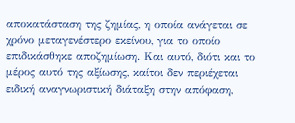αποκατάσταση της ζημίας, η οποία ανάγεται σε χρόνο μεταγενέστερο εκείνου, για το οποίο επιδικάσθηκε αποζημίωση. Και αυτό, διότι και το μέρος αυτό της αξίωσης, καίτοι δεν περιέχεται ειδική αναγνωριστική διάταξη στην απόφαση,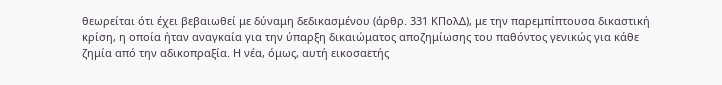θεωρείται ότι έχει βεβαιωθεί με δύναμη δεδικασμένου (άρθρ. 331 ΚΠολΔ), με την παρεμπίπτουσα δικαστική κρίση, η οποία ήταν αναγκαία για την ύπαρξη δικαιώματος αποζημίωσης του παθόντος γενικώς για κάθε ζημία από την αδικοπραξία. Η νέα, όμως, αυτή εικοσαετής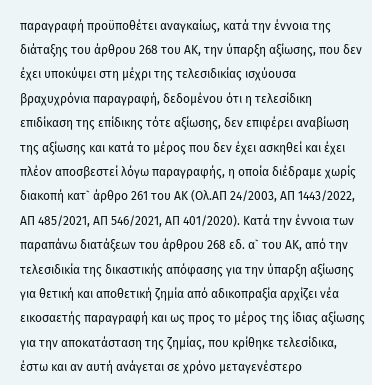παραγραφή προϋποθέτει αναγκαίως, κατά την έννοια της διάταξης του άρθρου 268 του ΑΚ, την ύπαρξη αξίωσης, που δεν έχει υποκύψει στη μέχρι της τελεσιδικίας ισχύουσα βραχυχρόνια παραγραφή, δεδομένου ότι η τελεσίδικη επιδίκαση της επίδικης τότε αξίωσης, δεν επιφέρει αναβίωση της αξίωσης και κατά το μέρος που δεν έχει ασκηθεί και έχει πλέον αποσβεστεί λόγω παραγραφής, η οποία διέδραμε χωρίς διακοπή κατ` άρθρο 261 του ΑΚ (Ολ.ΑΠ 24/2003, ΑΠ 1443/2022, ΑΠ 485/2021, ΑΠ 546/2021, ΑΠ 401/2020). Κατά την έννοια των παραπάνω διατάξεων του άρθρου 268 εδ. α` του ΑΚ, από την τελεσιδικία της δικαστικής απόφασης για την ύπαρξη αξίωσης για θετική και αποθετική ζημία από αδικοπραξία αρχίζει νέα εικοσαετής παραγραφή και ως προς το μέρος της ίδιας αξίωσης για την αποκατάσταση της ζημίας, που κρίθηκε τελεσίδικα, έστω και αν αυτή ανάγεται σε χρόνο μεταγενέστερο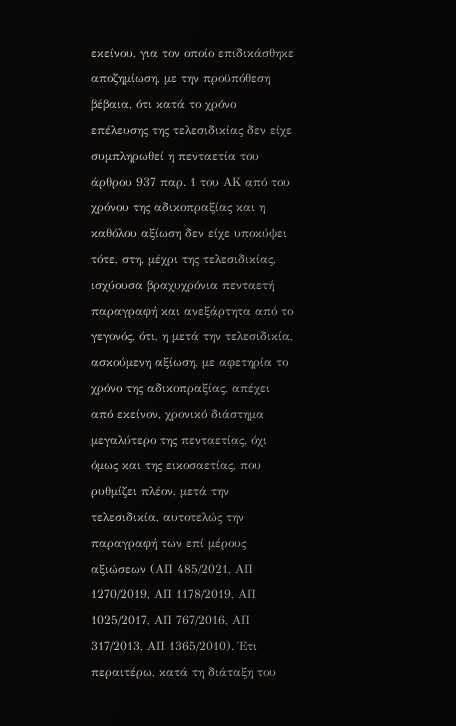εκείνου, για τον οποίο επιδικάσθηκε αποζημίωση, με την προϋπόθεση βέβαια, ότι κατά το χρόνο επέλευσης της τελεσιδικίας δεν είχε συμπληρωθεί η πενταετία του άρθρου 937 παρ. 1 του ΑΚ από του χρόνου της αδικοπραξίας και η καθόλου αξίωση δεν είχε υποκύψει τότε, στη, μέχρι της τελεσιδικίας, ισχύουσα βραχυχρόνια πενταετή παραγραφή και ανεξάρτητα από το γεγονός, ότι, η μετά την τελεσιδικία, ασκούμενη αξίωση, με αφετηρία το χρόνο της αδικοπραξίας, απέχει από εκείνον, χρονικό διάστημα μεγαλύτερο της πενταετίας, όχι όμως και της εικοσαετίας, που ρυθμίζει πλέον, μετά την τελεσιδικία, αυτοτελώς την παραγραφή των επί μέρους αξιώσεων (ΑΠ 485/2021, ΑΠ 1270/2019, ΑΠ 1178/2019, ΑΠ 1025/2017, ΑΠ 767/2016, ΑΠ 317/2013, ΑΠ 1365/2010). Έτι περαιτέρω, κατά τη διάταξη του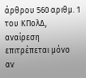άρθρου 560 αριθμ. 1 του ΚΠολΔ, αναίρεση επιτρέπεται μόνο αν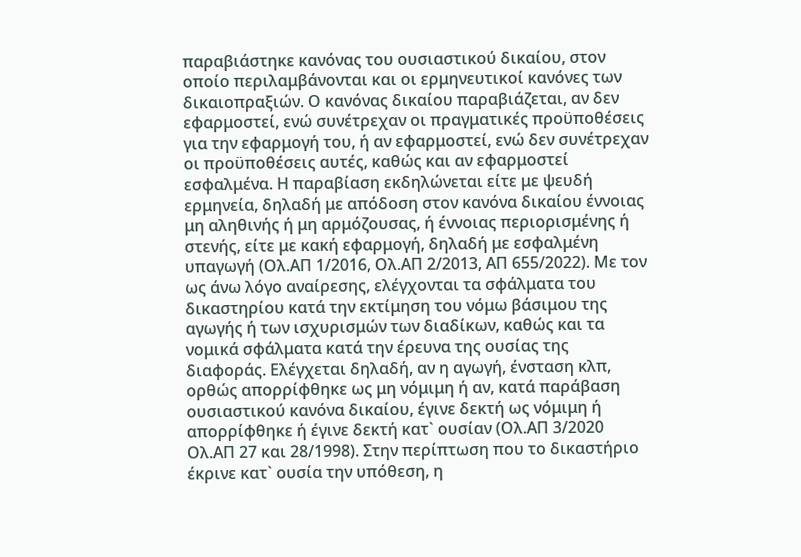παραβιάστηκε κανόνας του ουσιαστικού δικαίου, στον οποίο περιλαμβάνονται και οι ερμηνευτικοί κανόνες των δικαιοπραξιών. Ο κανόνας δικαίου παραβιάζεται, αν δεν εφαρμοστεί, ενώ συνέτρεχαν οι πραγματικές προϋποθέσεις για την εφαρμογή του, ή αν εφαρμοστεί, ενώ δεν συνέτρεχαν οι προϋποθέσεις αυτές, καθώς και αν εφαρμοστεί εσφαλμένα. Η παραβίαση εκδηλώνεται είτε με ψευδή ερμηνεία, δηλαδή με απόδοση στον κανόνα δικαίου έννοιας μη αληθινής ή μη αρμόζουσας, ή έννοιας περιορισμένης ή στενής, είτε με κακή εφαρμογή, δηλαδή με εσφαλμένη υπαγωγή (Ολ.ΑΠ 1/2016, Ολ.ΑΠ 2/2013, ΑΠ 655/2022). Με τον ως άνω λόγο αναίρεσης, ελέγχονται τα σφάλματα του δικαστηρίου κατά την εκτίμηση του νόμω βάσιμου της αγωγής ή των ισχυρισμών των διαδίκων, καθώς και τα νομικά σφάλματα κατά την έρευνα της ουσίας της διαφοράς. Ελέγχεται δηλαδή, αν η αγωγή, ένσταση κλπ, ορθώς απορρίφθηκε ως μη νόμιμη ή αν, κατά παράβαση ουσιαστικού κανόνα δικαίου, έγινε δεκτή ως νόμιμη ή απορρίφθηκε ή έγινε δεκτή κατ` ουσίαν (Ολ.ΑΠ 3/2020 Ολ.ΑΠ 27 και 28/1998). Στην περίπτωση που το δικαστήριο έκρινε κατ` ουσία την υπόθεση, η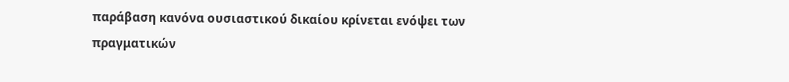παράβαση κανόνα ουσιαστικού δικαίου κρίνεται ενόψει των πραγματικών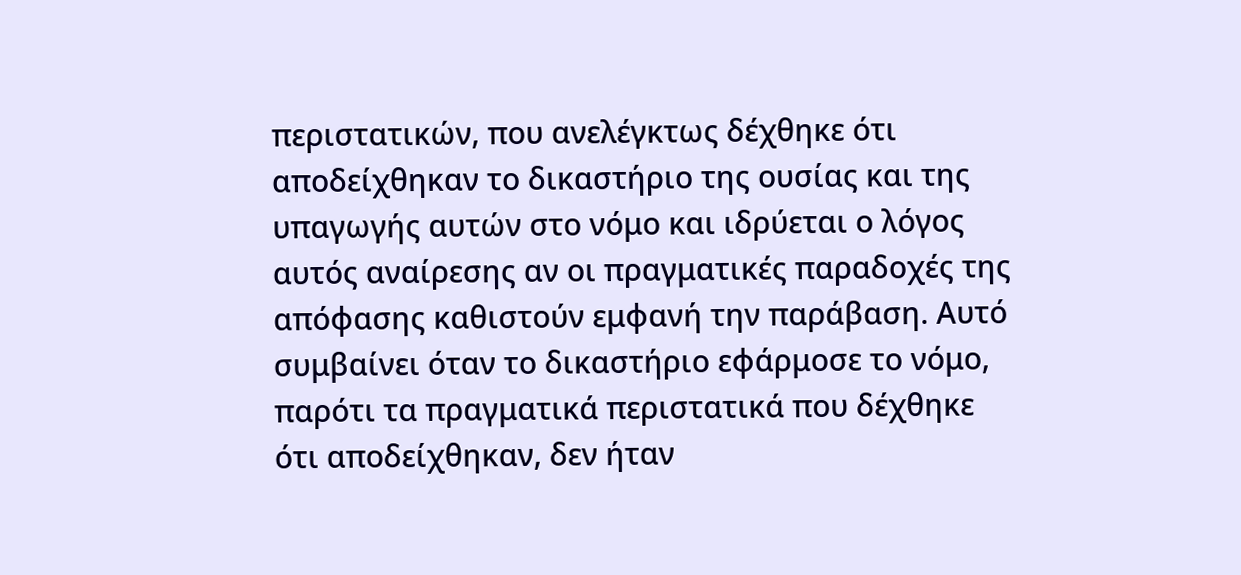περιστατικών, που ανελέγκτως δέχθηκε ότι αποδείχθηκαν το δικαστήριο της ουσίας και της υπαγωγής αυτών στο νόμο και ιδρύεται ο λόγος αυτός αναίρεσης αν οι πραγματικές παραδοχές της απόφασης καθιστούν εμφανή την παράβαση. Αυτό συμβαίνει όταν το δικαστήριο εφάρμοσε το νόμο, παρότι τα πραγματικά περιστατικά που δέχθηκε ότι αποδείχθηκαν, δεν ήταν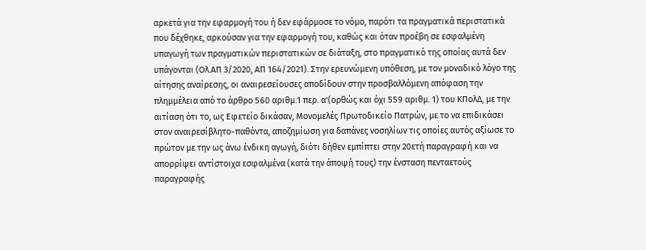αρκετά για την εφαρμογή του ή δεν εφάρμοσε το νόμο, παρότι τα πραγματικά περιστατικά που δέχθηκε, αρκούσαν για την εφαρμογή του, καθώς και όταν προέβη σε εσφαλμένη υπαγωγή των πραγματικών περιστατικών σε διάταξη, στο πραγματικό της οποίας αυτά δεν υπάγονται (Ολ.ΑΠ 3/2020, ΑΠ 164/2021). Στην ερευνώμενη υπόθεση, με τον μοναδικό λόγο της αίτησης αναίρεσης, οι αναιρεσείουσες αποδίδουν στην προσβαλλόμενη απόφαση την πλημμέλεια από το άρθρο 560 αριθμ.1 περ. α'(ορθώς και όχι 559 αριθμ. 1) του ΚΠολΔ, με την αιτίαση ότι το, ως Εφετείο δικάσαν, Μονομελές Πρωτοδικείο Πατρών, με το να επιδικάσει στον αναιρεσίβλητο-παθόντα, αποζημίωση για δαπάνες νοσηλίων τις οποίες αυτός αξίωσε το πρώτον με την ως άνω ένδικη αγωγή, διότι δήθεν εμπίπτει στην 20ετή παραγραφή και να απορρίψει αντίστοιχα εσφαλμένα (κατά την άποψή τους) την ένσταση πενταετούς παραγραφής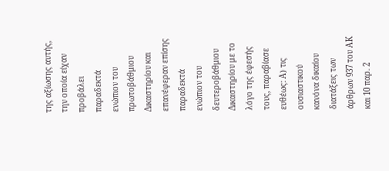της αξίωσης αυτής, την οποία είχαν προβάλει παραδεκτά ενώπιον του πρωτοβάθμιου Δικαστηρίου και επανέφεραν επίσης παραδεκτά ενώπιον του δευτεροβάθμιου Δικαστηρίου με το λόγο της έφεσής τους, παραβίασε ευθέως: Α) τις ουσιαστικού κανόνα δικαίου διατάξεις των άρθρων 937 του ΑΚ και 10 παρ. 2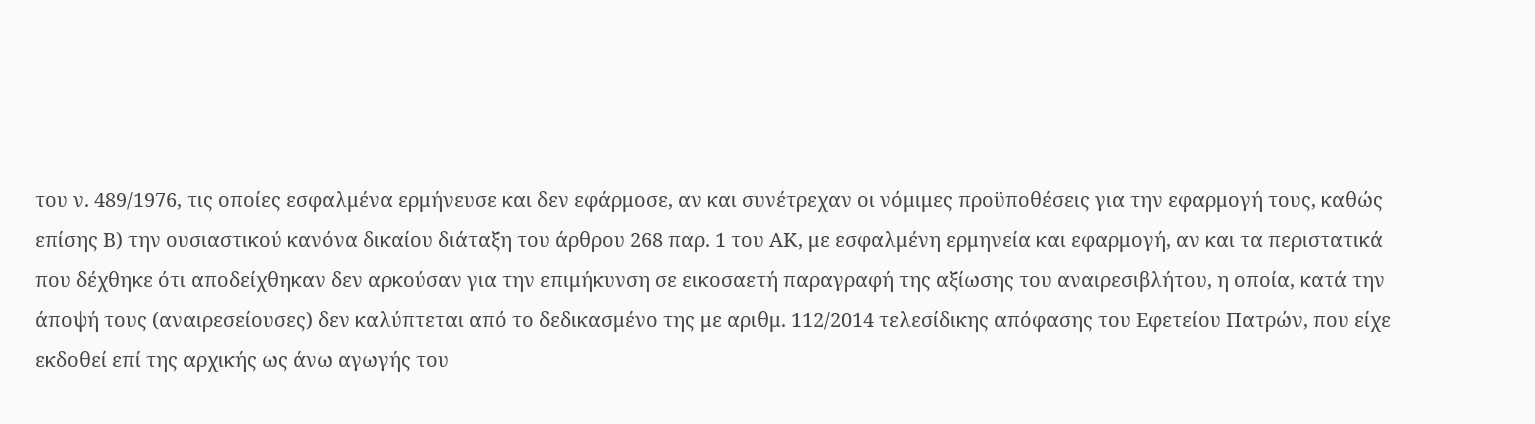του ν. 489/1976, τις οποίες εσφαλμένα ερμήνευσε και δεν εφάρμοσε, αν και συνέτρεχαν οι νόμιμες προϋποθέσεις για την εφαρμογή τους, καθώς επίσης Β) την ουσιαστικού κανόνα δικαίου διάταξη του άρθρου 268 παρ. 1 του ΑΚ, με εσφαλμένη ερμηνεία και εφαρμογή, αν και τα περιστατικά που δέχθηκε ότι αποδείχθηκαν δεν αρκούσαν για την επιμήκυνση σε εικοσαετή παραγραφή της αξίωσης του αναιρεσιβλήτου, η οποία, κατά την άποψή τους (αναιρεσείουσες) δεν καλύπτεται από το δεδικασμένο της με αριθμ. 112/2014 τελεσίδικης απόφασης του Εφετείου Πατρών, που είχε εκδοθεί επί της αρχικής ως άνω αγωγής του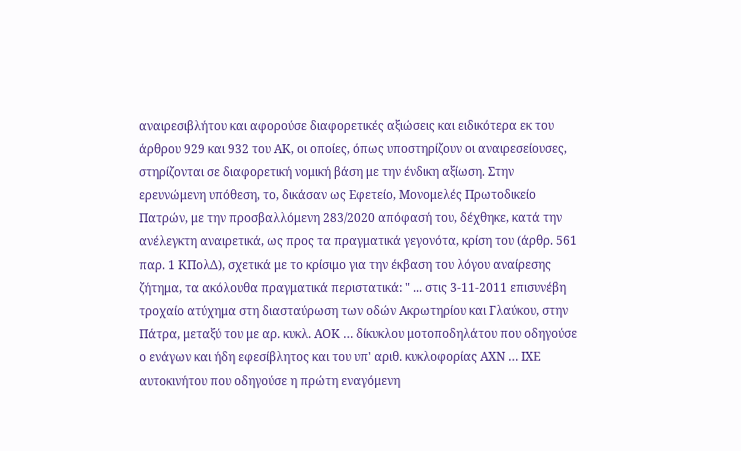αναιρεσιβλήτου και αφορούσε διαφορετικές αξιώσεις και ειδικότερα εκ του άρθρου 929 και 932 του ΑΚ, οι οποίες, όπως υποστηρίζουν οι αναιρεσείουσες, στηρίζονται σε διαφορετική νομική βάση με την ένδικη αξίωση. Στην ερευνώμενη υπόθεση, το, δικάσαν ως Εφετείο, Μονομελές Πρωτοδικείο Πατρών, με την προσβαλλόμενη 283/2020 απόφασή του, δέχθηκε, κατά την ανέλεγκτη αναιρετικά, ως προς τα πραγματικά γεγονότα, κρίση του (άρθρ. 561 παρ. 1 ΚΠολΔ), σχετικά με το κρίσιμο για την έκβαση του λόγου αναίρεσης ζήτημα, τα ακόλουθα πραγματικά περιστατικά: " ... στις 3-11-2011 επισυνέβη τροχαίο ατύχημα στη διασταύρωση των οδών Ακρωτηρίου και Γλαύκου, στην Πάτρα, μεταξύ του με αρ. κυκλ. ΑΟΚ … δίκυκλου μοτοποδηλάτου που οδηγούσε ο ενάγων και ήδη εφεσίβλητος και του υπ' αριθ. κυκλοφορίας ΑΧΝ … ΙΧΕ αυτοκινήτου που οδηγούσε η πρώτη εναγόμενη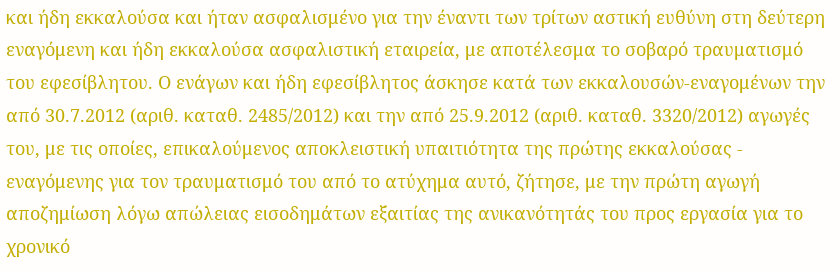και ήδη εκκαλούσα και ήταν ασφαλισμένο για την έναντι των τρίτων αστική ευθύνη στη δεύτερη εναγόμενη και ήδη εκκαλούσα ασφαλιστική εταιρεία, με αποτέλεσμα το σοβαρό τραυματισμό του εφεσίβλητου. Ο ενάγων και ήδη εφεσίβλητος άσκησε κατά των εκκαλουσών-εναγομένων την από 30.7.2012 (αριθ. καταθ. 2485/2012) και την από 25.9.2012 (αριθ. καταθ. 3320/2012) αγωγές του, με τις οποίες, επικαλούμενος αποκλειστική υπαιτιότητα της πρώτης εκκαλούσας - εναγόμενης για τον τραυματισμό του από το ατύχημα αυτό, ζήτησε, με την πρώτη αγωγή αποζημίωση λόγω απώλειας εισοδημάτων εξαιτίας της ανικανότητάς του προς εργασία για το χρονικό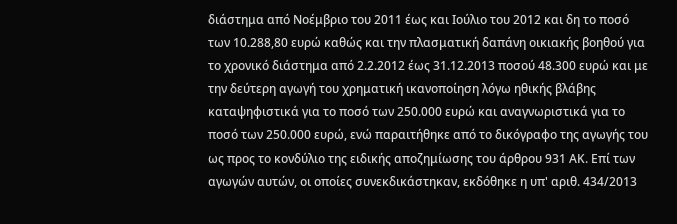διάστημα από Νοέμβριο του 2011 έως και Ιούλιο του 2012 και δη το ποσό των 10.288,80 ευρώ καθώς και την πλασματική δαπάνη οικιακής βοηθού για το χρονικό διάστημα από 2.2.2012 έως 31.12.2013 ποσού 48.300 ευρώ και με την δεύτερη αγωγή του χρηματική ικανοποίηση λόγω ηθικής βλάβης καταψηφιστικά για το ποσό των 250.000 ευρώ και αναγνωριστικά για το ποσό των 250.000 ευρώ, ενώ παραιτήθηκε από το δικόγραφο της αγωγής του ως προς το κονδύλιο της ειδικής αποζημίωσης του άρθρου 931 ΑΚ. Επί των αγωγών αυτών, οι οποίες συνεκδικάστηκαν, εκδόθηκε η υπ' αριθ. 434/2013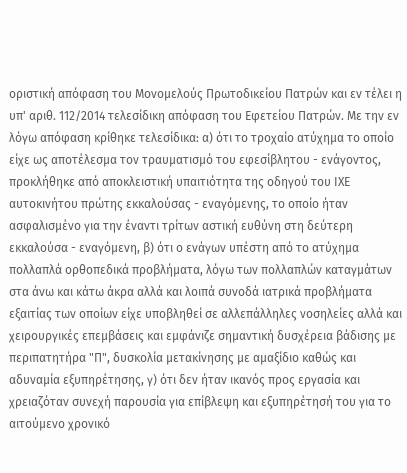οριστική απόφαση του Μονομελούς Πρωτοδικείου Πατρών και εν τέλει η υπ' αριθ. 112/2014 τελεσίδικη απόφαση του Εφετείου Πατρών. Με την εν λόγω απόφαση κρίθηκε τελεσίδικα: α) ότι το τροχαίο ατύχημα το οποίο είχε ως αποτέλεσμα τον τραυματισμό του εφεσίβλητου - ενάγοντος, προκλήθηκε από αποκλειστική υπαιτιότητα της οδηγού του ΙΧΕ αυτοκινήτου πρώτης εκκαλούσας - εναγόμενης, το οποίο ήταν ασφαλισμένο για την έναντι τρίτων αστική ευθύνη στη δεύτερη εκκαλούσα - εναγόμενη, β) ότι ο ενάγων υπέστη από το ατύχημα πολλαπλά ορθοπεδικά προβλήματα, λόγω των πολλαπλών καταγμάτων στα άνω και κάτω άκρα αλλά και λοιπά συνοδά ιατρικά προβλήματα εξαιτίας των οποίων είχε υποβληθεί σε αλλεπάλληλες νοσηλείες αλλά και χειρουργικές επεμβάσεις και εμφάνιζε σημαντική δυσχέρεια βάδισης με περιπατητήρα "Π", δυσκολία μετακίνησης με αμαξίδιο καθώς και αδυναμία εξυπηρέτησης, γ) ότι δεν ήταν ικανός προς εργασία και χρειαζόταν συνεχή παρουσία για επίβλεψη και εξυπηρέτησή του για το αιτούμενο χρονικό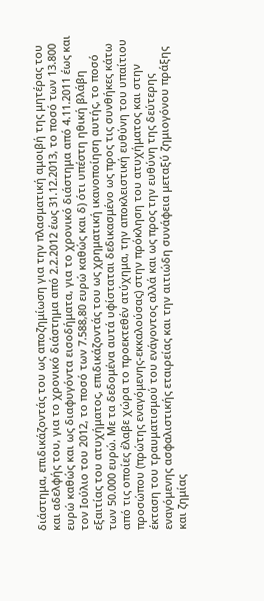διάστημα, επιδικάζοντάς του ως αποζημίωση για την πλασματική αμοιβή της μητέρας του και αδελφής του, για το χρονικό διάστημα από 2.2.2012 έως 31.12.2013, το ποσό των 13.800 ευρώ καθώς και ως διαφυγόντα εισοδήματα, για το χρονικό διάστημα από 4.11.2011 έως και τον Ιούλιο του 2012, το ποσό των 7.588,80 ευρώ καθώς και δ) ότι υπέστη ηθική βλάβη εξαιτίας του ατυχήματος, επιδικάζοντάς του ως χρηματική ικανοποίηση αυτής, το ποσό των 50.000 ευρώ. Με τα δεδομένα αυτά υφίσταται δεδικασμένο ως προς τις συνθήκες κάτω από τις οποίες έλαβε χώρα το προεκτεθέν ατύχημα, την αποκλειστική ευθύνη του υπαίτιου προσώπου (πρώτης εναγόμενης-εκκαλούσας) στην πρόκληση του ατυχήματος και στην έκταση του τραυματισμού του ενάγοντος αλλά και ως προς την ευθύνη της δεύτερης εναγόμενης ασφαλιστικής εταιρείας και την αιτιώδη συνάφεια μεταξύ ζημιογόνου πράξης και ζημίας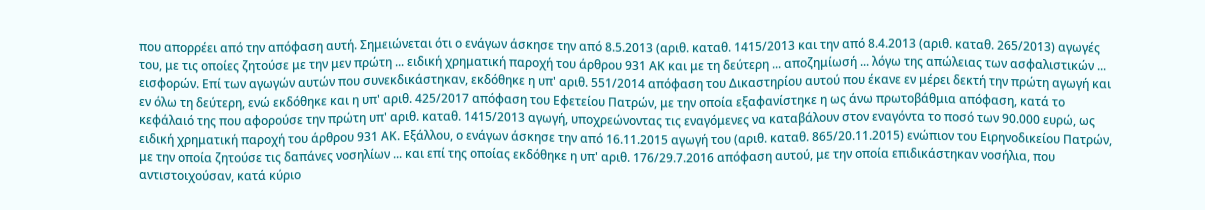που απορρέει από την απόφαση αυτή. Σημειώνεται ότι ο ενάγων άσκησε την από 8.5.2013 (αριθ. καταθ. 1415/2013 και την από 8.4.2013 (αριθ. καταθ. 265/2013) αγωγές του, με τις οποίες ζητούσε με την μεν πρώτη ... ειδική χρηματική παροχή του άρθρου 931 ΑΚ και με τη δεύτερη ... αποζημίωσή ... λόγω της απώλειας των ασφαλιστικών ... εισφορών. Επί των αγωγών αυτών που συνεκδικάστηκαν, εκδόθηκε η υπ' αριθ. 551/2014 απόφαση του Δικαστηρίου αυτού που έκανε εν μέρει δεκτή την πρώτη αγωγή και εν όλω τη δεύτερη, ενώ εκδόθηκε και η υπ' αριθ. 425/2017 απόφαση του Εφετείου Πατρών, με την οποία εξαφανίστηκε η ως άνω πρωτοβάθμια απόφαση, κατά το κεφάλαιό της που αφορούσε την πρώτη υπ' αριθ. καταθ. 1415/2013 αγωγή, υποχρεώνοντας τις εναγόμενες να καταβάλουν στον εναγόντα το ποσό των 90.000 ευρώ, ως ειδική χρηματική παροχή του άρθρου 931 ΑΚ. Εξάλλου, ο ενάγων άσκησε την από 16.11.2015 αγωγή του (αριθ. καταθ. 865/20.11.2015) ενώπιον του Ειρηνοδικείου Πατρών, με την οποία ζητούσε τις δαπάνες νοσηλίων ... και επί της οποίας εκδόθηκε η υπ' αριθ. 176/29.7.2016 απόφαση αυτού, με την οποία επιδικάστηκαν νοσήλια, που αντιστοιχούσαν, κατά κύριο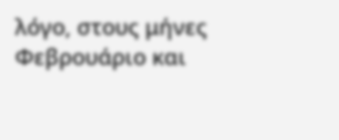λόγο, στους μήνες Φεβρουάριο και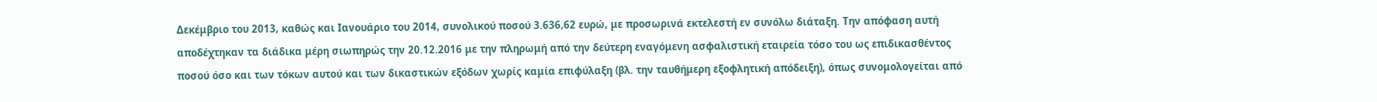Δεκέμβριο του 2013, καθώς και Ιανουάριο του 2014, συνολικού ποσού 3.636,62 ευρώ, με προσωρινά εκτελεστή εν συνόλω διάταξη. Την απόφαση αυτή αποδέχτηκαν τα διάδικα μέρη σιωπηρώς την 20.12.2016 με την πληρωμή από την δεύτερη εναγόμενη ασφαλιστική εταιρεία τόσο του ως επιδικασθέντος ποσού όσο και των τόκων αυτού και των δικαστικών εξόδων χωρίς καμία επιφύλαξη (βλ. την ταυθήμερη εξοφλητική απόδειξη), όπως συνομολογείται από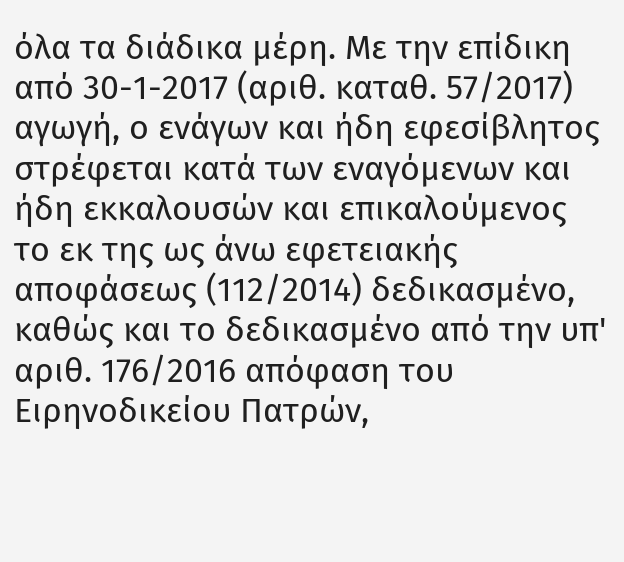όλα τα διάδικα μέρη. Με την επίδικη από 30-1-2017 (αριθ. καταθ. 57/2017) αγωγή, ο ενάγων και ήδη εφεσίβλητος στρέφεται κατά των εναγόμενων και ήδη εκκαλουσών και επικαλούμενος το εκ της ως άνω εφετειακής αποφάσεως (112/2014) δεδικασμένο, καθώς και το δεδικασμένο από την υπ' αριθ. 176/2016 απόφαση του Ειρηνοδικείου Πατρών,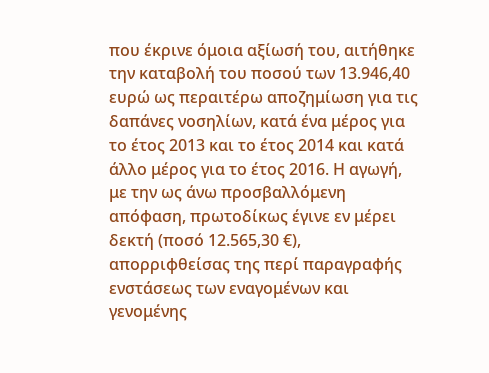που έκρινε όμοια αξίωσή του, αιτήθηκε την καταβολή του ποσού των 13.946,40 ευρώ ως περαιτέρω αποζημίωση για τις δαπάνες νοσηλίων, κατά ένα μέρος για το έτος 2013 και το έτος 2014 και κατά άλλο μέρος για το έτος 2016. Η αγωγή, με την ως άνω προσβαλλόμενη απόφαση, πρωτοδίκως έγινε εν μέρει δεκτή (ποσό 12.565,30 €), απορριφθείσας της περί παραγραφής ενστάσεως των εναγομένων και γενομένης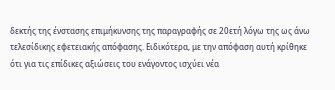δεκτής της ένστασης επιμήκυνσης της παραγραφής σε 20ετή λόγω της ως άνω τελεσίδικης εφετειακής απόφασης. Ειδικότερα, με την απόφαση αυτή κρίθηκε ότι για τις επίδικες αξιώσεις του ενάγοντος ισχύει νέα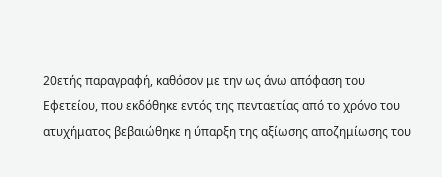20ετής παραγραφή, καθόσον με την ως άνω απόφαση του Εφετείου, που εκδόθηκε εντός της πενταετίας από το χρόνο του ατυχήματος βεβαιώθηκε η ύπαρξη της αξίωσης αποζημίωσης του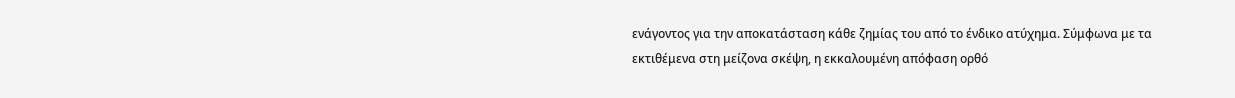ενάγοντος για την αποκατάσταση κάθε ζημίας του από το ένδικο ατύχημα. Σύμφωνα με τα εκτιθέμενα στη μείζονα σκέψη, η εκκαλουμένη απόφαση ορθό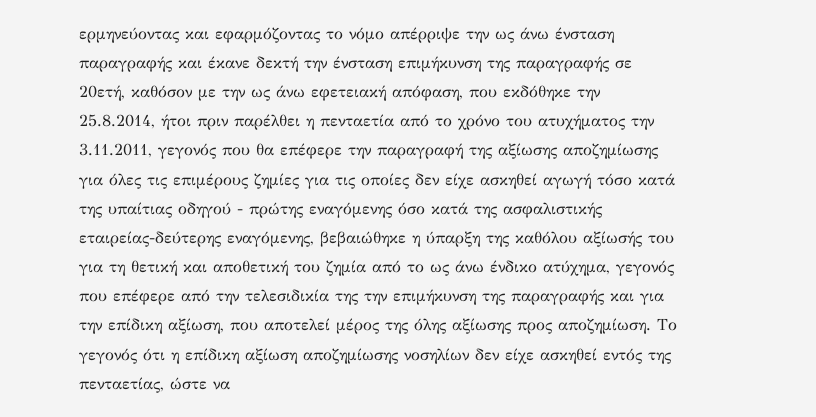ερμηνεύοντας και εφαρμόζοντας το νόμο απέρριψε την ως άνω ένσταση παραγραφής και έκανε δεκτή την ένσταση επιμήκυνση της παραγραφής σε 20ετή, καθόσον με την ως άνω εφετειακή απόφαση, που εκδόθηκε την 25.8.2014, ήτοι πριν παρέλθει η πενταετία από το χρόνο του ατυχήματος την 3.11.2011, γεγονός που θα επέφερε την παραγραφή της αξίωσης αποζημίωσης για όλες τις επιμέρους ζημίες για τις οποίες δεν είχε ασκηθεί αγωγή τόσο κατά της υπαίτιας οδηγού - πρώτης εναγόμενης όσο κατά της ασφαλιστικής εταιρείας-δεύτερης εναγόμενης, βεβαιώθηκε η ύπαρξη της καθόλου αξίωσής του για τη θετική και αποθετική του ζημία από το ως άνω ένδικο ατύχημα, γεγονός που επέφερε από την τελεσιδικία της την επιμήκυνση της παραγραφής και για την επίδικη αξίωση, που αποτελεί μέρος της όλης αξίωσης προς αποζημίωση. Το γεγονός ότι η επίδικη αξίωση αποζημίωσης νοσηλίων δεν είχε ασκηθεί εντός της πενταετίας, ώστε να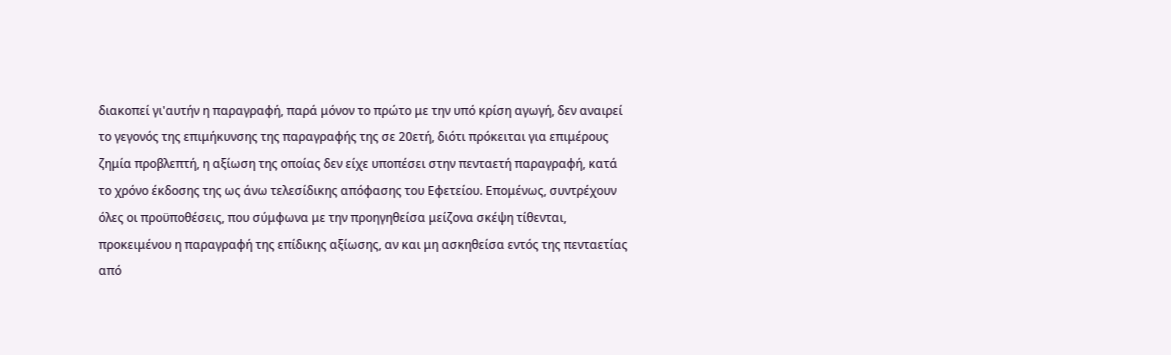διακοπεί γι'αυτήν η παραγραφή, παρά μόνον το πρώτο με την υπό κρίση αγωγή, δεν αναιρεί το γεγονός της επιμήκυνσης της παραγραφής της σε 20ετή, διότι πρόκειται για επιμέρους ζημία προβλεπτή, η αξίωση της οποίας δεν είχε υποπέσει στην πενταετή παραγραφή, κατά το χρόνο έκδοσης της ως άνω τελεσίδικης απόφασης του Εφετείου. Επομένως, συντρέχουν όλες οι προϋποθέσεις, που σύμφωνα με την προηγηθείσα μείζονα σκέψη τίθενται, προκειμένου η παραγραφή της επίδικης αξίωσης, αν και μη ασκηθείσα εντός της πενταετίας από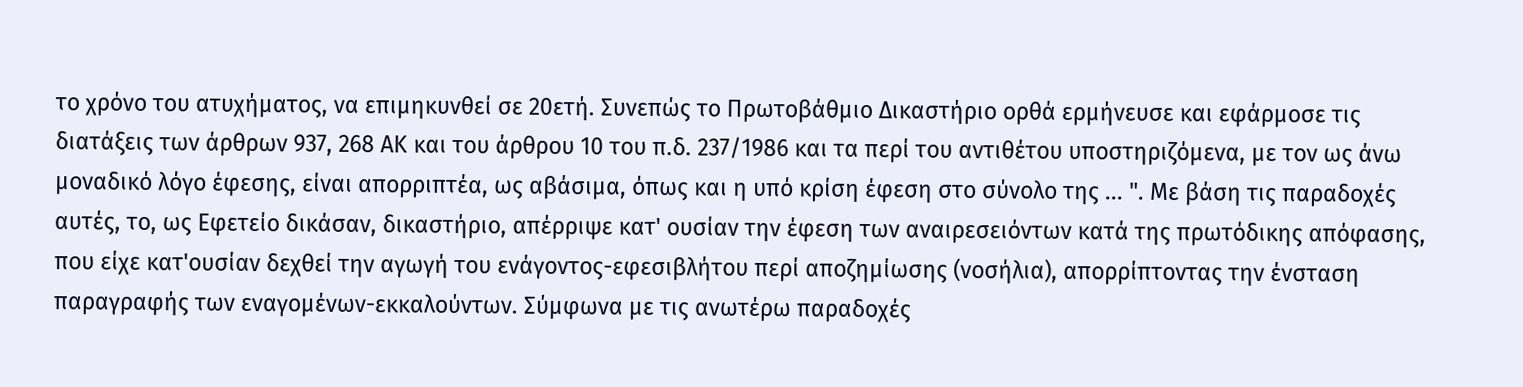το χρόνο του ατυχήματος, να επιμηκυνθεί σε 20ετή. Συνεπώς το Πρωτοβάθμιο Δικαστήριο ορθά ερμήνευσε και εφάρμοσε τις διατάξεις των άρθρων 937, 268 ΑΚ και του άρθρου 10 του π.δ. 237/1986 και τα περί του αντιθέτου υποστηριζόμενα, με τον ως άνω μοναδικό λόγο έφεσης, είναι απορριπτέα, ως αβάσιμα, όπως και η υπό κρίση έφεση στο σύνολο της ... ". Με βάση τις παραδοχές αυτές, το, ως Εφετείο δικάσαν, δικαστήριο, απέρριψε κατ' ουσίαν την έφεση των αναιρεσειόντων κατά της πρωτόδικης απόφασης, που είχε κατ'ουσίαν δεχθεί την αγωγή του ενάγοντος-εφεσιβλήτου περί αποζημίωσης (νοσήλια), απορρίπτοντας την ένσταση παραγραφής των εναγομένων-εκκαλούντων. Σύμφωνα με τις ανωτέρω παραδοχές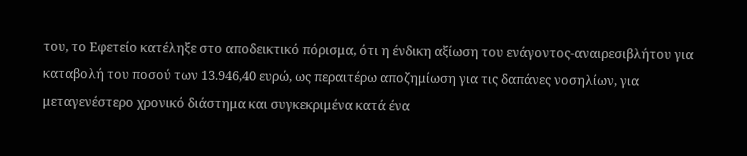του, το Εφετείο κατέληξε στο αποδεικτικό πόρισμα, ότι η ένδικη αξίωση του ενάγοντος-αναιρεσιβλήτου για καταβολή του ποσού των 13.946,40 ευρώ, ως περαιτέρω αποζημίωση για τις δαπάνες νοσηλίων, για μεταγενέστερο χρονικό διάστημα και συγκεκριμένα κατά ένα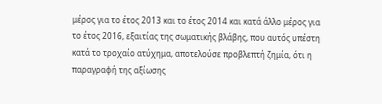μέρος για το έτος 2013 και το έτος 2014 και κατά άλλο μέρος για το έτος 2016, εξαιτίας της σωματικής βλάβης, που αυτός υπέστη κατά το τροχαίο ατύχημα, αποτελούσε προβλεπτή ζημία, ότι η παραγραφή της αξίωσης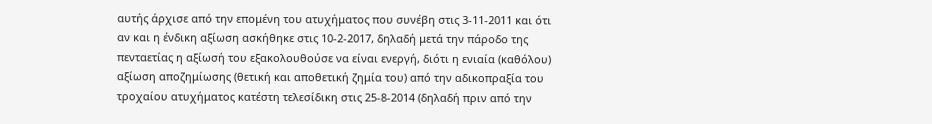αυτής άρχισε από την επομένη του ατυχήματος που συνέβη στις 3-11-2011 και ότι αν και η ένδικη αξίωση ασκήθηκε στις 10-2-2017, δηλαδή μετά την πάροδο της πενταετίας η αξίωσή του εξακολουθούσε να είναι ενεργή, διότι η ενιαία (καθόλου) αξίωση αποζημίωσης (θετική και αποθετική ζημία του) από την αδικοπραξία του τροχαίου ατυχήματος κατέστη τελεσίδικη στις 25-8-2014 (δηλαδή πριν από την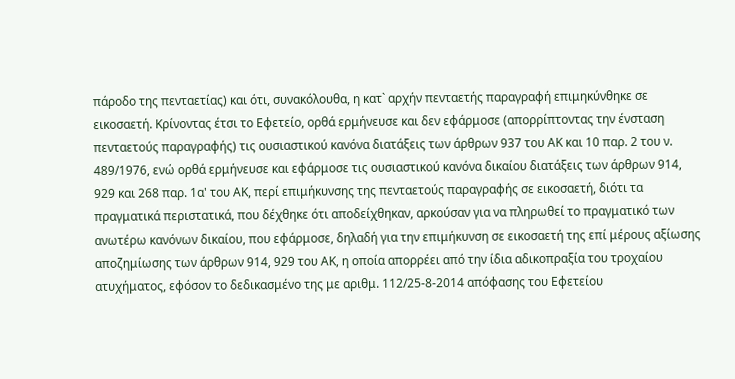πάροδο της πενταετίας) και ότι, συνακόλουθα, η κατ` αρχήν πενταετής παραγραφή επιμηκύνθηκε σε εικοσαετή. Κρίνοντας έτσι το Εφετείο, ορθά ερμήνευσε και δεν εφάρμοσε (απορρίπτοντας την ένσταση πενταετούς παραγραφής) τις ουσιαστικού κανόνα διατάξεις των άρθρων 937 του ΑΚ και 10 παρ. 2 του ν. 489/1976, ενώ ορθά ερμήνευσε και εφάρμοσε τις ουσιαστικού κανόνα δικαίου διατάξεις των άρθρων 914, 929 και 268 παρ. 1α' του ΑΚ, περί επιμήκυνσης της πενταετούς παραγραφής σε εικοσαετή, διότι τα πραγματικά περιστατικά, που δέχθηκε ότι αποδείχθηκαν, αρκούσαν για να πληρωθεί το πραγματικό των ανωτέρω κανόνων δικαίου, που εφάρμοσε, δηλαδή για την επιμήκυνση σε εικοσαετή της επί μέρους αξίωσης αποζημίωσης των άρθρων 914, 929 του ΑΚ, η οποία απορρέει από την ίδια αδικοπραξία του τροχαίου ατυχήματος, εφόσον το δεδικασμένο της με αριθμ. 112/25-8-2014 απόφασης του Εφετείου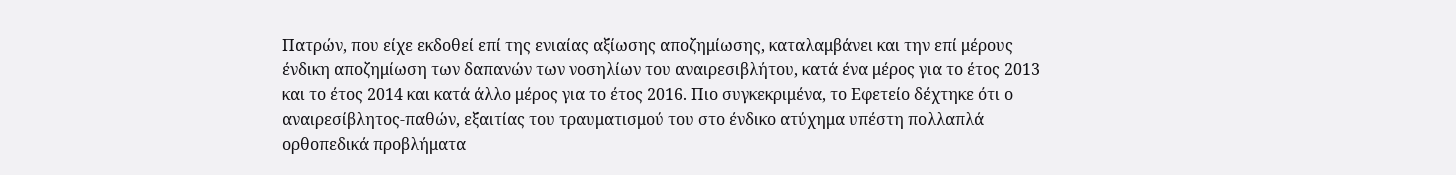Πατρών, που είχε εκδοθεί επί της ενιαίας αξίωσης αποζημίωσης, καταλαμβάνει και την επί μέρους ένδικη αποζημίωση των δαπανών των νοσηλίων του αναιρεσιβλήτου, κατά ένα μέρος για το έτος 2013 και το έτος 2014 και κατά άλλο μέρος για το έτος 2016. Πιο συγκεκριμένα, το Εφετείο δέχτηκε ότι ο αναιρεσίβλητος-παθών, εξαιτίας του τραυματισμού του στο ένδικο ατύχημα υπέστη πολλαπλά ορθοπεδικά προβλήματα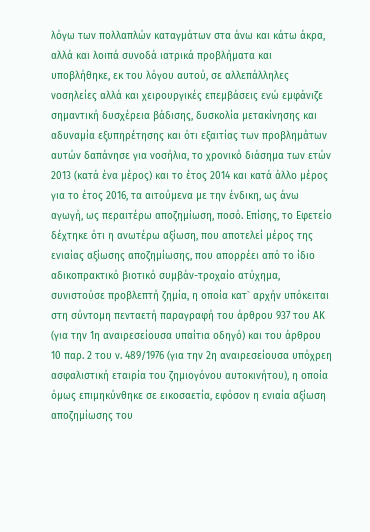λόγω των πολλαπλών καταγμάτων στα άνω και κάτω άκρα, αλλά και λοιπά συνοδά ιατρικά προβλήματα και υποβλήθηκε, εκ του λόγου αυτού, σε αλλεπάλληλες νοσηλείες αλλά και χειρουργικές επεμβάσεις ενώ εμφάνιζε σημαντική δυσχέρεια βάδισης, δυσκολία μετακίνησης και αδυναμία εξυπηρέτησης και ότι εξαιτίας των προβλημάτων αυτών δαπάνησε για νοσήλια, το χρονικό διάσημα των ετών 2013 (κατά ένα μέρος) και το έτος 2014 και κατά άλλο μέρος για το έτος 2016, τα αιτούμενα με την ένδικη, ως άνω αγωγή, ως περαιτέρω αποζημίωση, ποσό. Επίσης, το Εφετείο δέχτηκε ότι η ανωτέρω αξίωση, που αποτελεί μέρος της ενιαίας αξίωσης αποζημίωσης, που απορρέει από το ίδιο αδικοπρακτικό βιοτικό συμβάν-τροχαίο ατύχημα, συνιστούσε προβλεπτή ζημία, η οποία κατ` αρχήν υπόκειται στη σύντομη πενταετή παραγραφή του άρθρου 937 του ΑΚ (για την 1η αναιρεσείουσα υπαίτια οδηγό) και του άρθρου 10 παρ. 2 του ν. 489/1976 (για την 2η αναιρεσείουσα υπόχρεη ασφαλιστική εταιρία του ζημιογόνου αυτοκινήτου), η οποία όμως επιμηκύνθηκε σε εικοσαετία, εφόσον η ενιαία αξίωση αποζημίωσης του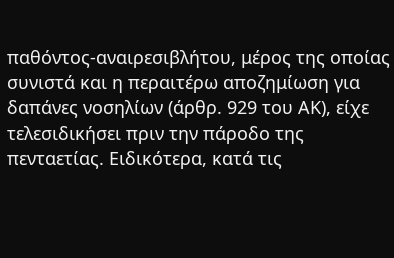παθόντος-αναιρεσιβλήτου, μέρος της οποίας συνιστά και η περαιτέρω αποζημίωση για δαπάνες νοσηλίων (άρθρ. 929 του ΑΚ), είχε τελεσιδικήσει πριν την πάροδο της πενταετίας. Ειδικότερα, κατά τις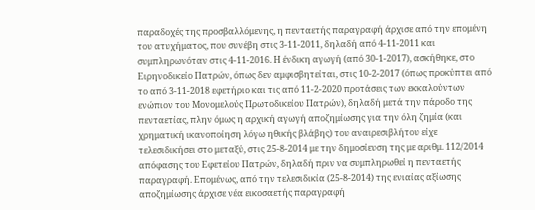παραδοχές της προσβαλλόμενης, η πενταετής παραγραφή άρχισε από την επομένη του ατυχήματος, που συνέβη στις 3-11-2011, δηλαδή από 4-11-2011 και συμπληρωνόταν στις 4-11-2016. Η ένδικη αγωγή (από 30-1-2017), ασκήθηκε, στο Ειρηνοδικείο Πατρών, όπως δεν αμφισβητείται, στις 10-2-2017 (όπως προκύπτει από το από 3-11-2018 εφετήριο και τις από 11-2-2020 προτάσεις των εκκαλούντων ενώπιον του Μονομελούς Πρωτοδικείου Πατρών), δηλαδή μετά την πάροδο της πενταετίας, πλην όμως η αρχική αγωγή αποζημίωσης για την όλη ζημία (και χρηματική ικανοποίηση λόγω ηθικής βλάβης) του αναιρεσιβλήτου είχε τελεσιδικήσει στο μεταξύ, στις 25-8-2014 με την δημοσίευση της με αριθμ. 112/2014 απόφασης του Εφετείου Πατρών, δηλαδή πριν να συμπληρωθεί η πενταετής παραγραφή. Επομένως, από την τελεσιδικία (25-8-2014) της ενιαίας αξίωσης αποζημίωσης άρχισε νέα εικοσαετής παραγραφή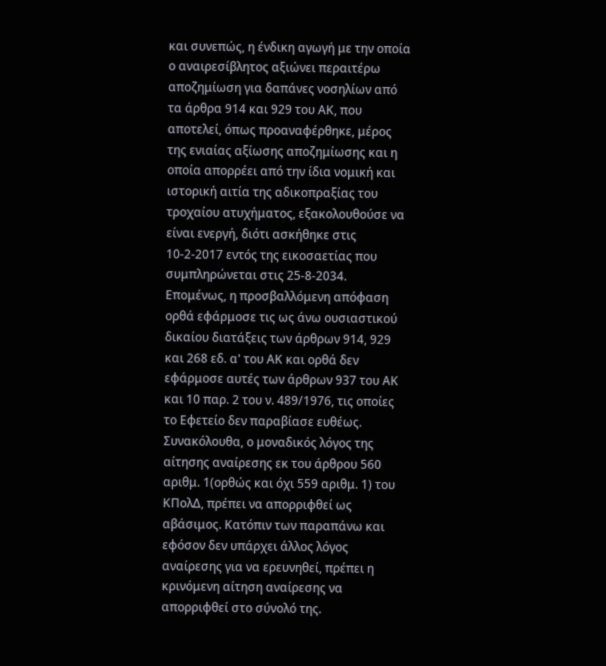και συνεπώς, η ένδικη αγωγή με την οποία ο αναιρεσίβλητος αξιώνει περαιτέρω αποζημίωση για δαπάνες νοσηλίων από τα άρθρα 914 και 929 του ΑΚ, που αποτελεί, όπως προαναφέρθηκε, μέρος της ενιαίας αξίωσης αποζημίωσης και η οποία απορρέει από την ίδια νομική και ιστορική αιτία της αδικοπραξίας του τροχαίου ατυχήματος, εξακολουθούσε να είναι ενεργή, διότι ασκήθηκε στις 10-2-2017 εντός της εικοσαετίας που συμπληρώνεται στις 25-8-2034. Επομένως, η προσβαλλόμενη απόφαση ορθά εφάρμοσε τις ως άνω ουσιαστικού δικαίου διατάξεις των άρθρων 914, 929 και 268 εδ. α' του ΑΚ και ορθά δεν εφάρμοσε αυτές των άρθρων 937 του ΑΚ και 10 παρ. 2 του ν. 489/1976, τις οποίες το Εφετείο δεν παραβίασε ευθέως. Συνακόλουθα, ο μοναδικός λόγος της αίτησης αναίρεσης εκ του άρθρου 560 αριθμ. 1(ορθώς και όχι 559 αριθμ. 1) του ΚΠολΔ, πρέπει να απορριφθεί ως αβάσιμος. Κατόπιν των παραπάνω και εφόσον δεν υπάρχει άλλος λόγος αναίρεσης για να ερευνηθεί, πρέπει η κρινόμενη αίτηση αναίρεσης να απορριφθεί στο σύνολό της.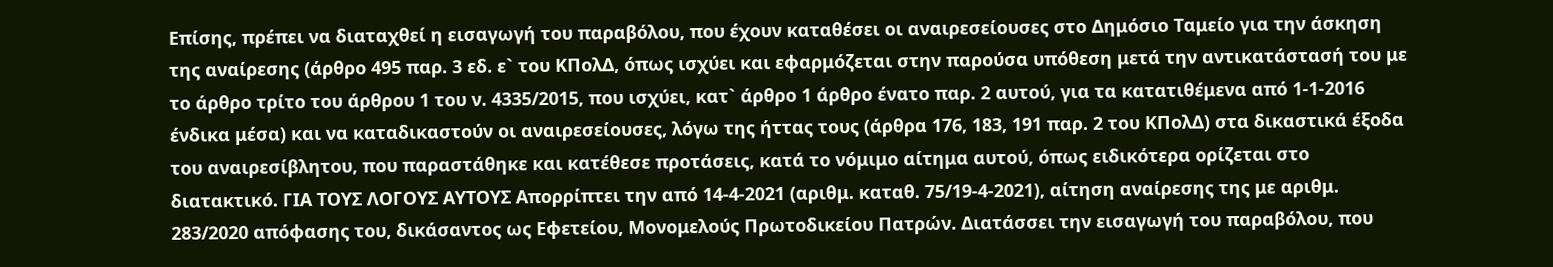Επίσης, πρέπει να διαταχθεί η εισαγωγή του παραβόλου, που έχουν καταθέσει οι αναιρεσείουσες στο Δημόσιο Ταμείο για την άσκηση της αναίρεσης (άρθρο 495 παρ. 3 εδ. ε` του ΚΠολΔ, όπως ισχύει και εφαρμόζεται στην παρούσα υπόθεση μετά την αντικατάστασή του με το άρθρο τρίτο του άρθρου 1 του ν. 4335/2015, που ισχύει, κατ` άρθρο 1 άρθρο ένατο παρ. 2 αυτού, για τα κατατιθέμενα από 1-1-2016 ένδικα μέσα) και να καταδικαστούν οι αναιρεσείουσες, λόγω της ήττας τους (άρθρα 176, 183, 191 παρ. 2 του ΚΠολΔ) στα δικαστικά έξοδα του αναιρεσίβλητου, που παραστάθηκε και κατέθεσε προτάσεις, κατά το νόμιμο αίτημα αυτού, όπως ειδικότερα ορίζεται στο διατακτικό. ΓΙΑ ΤΟΥΣ ΛΟΓΟΥΣ ΑΥΤΟΥΣ Απορρίπτει την από 14-4-2021 (αριθμ. καταθ. 75/19-4-2021), αίτηση αναίρεσης της με αριθμ. 283/2020 απόφασης του, δικάσαντος ως Εφετείου, Μονομελούς Πρωτοδικείου Πατρών. Διατάσσει την εισαγωγή του παραβόλου, που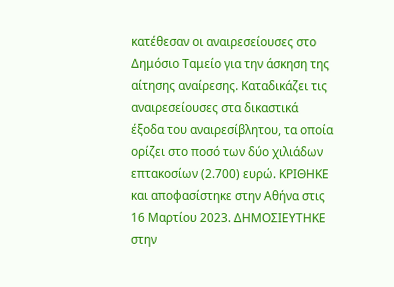κατέθεσαν οι αναιρεσείουσες στο Δημόσιο Ταμείο για την άσκηση της αίτησης αναίρεσης. Καταδικάζει τις αναιρεσείουσες στα δικαστικά έξοδα του αναιρεσίβλητου, τα οποία ορίζει στο ποσό των δύο χιλιάδων επτακοσίων (2.700) ευρώ. ΚΡΙΘΗΚΕ και αποφασίστηκε στην Αθήνα στις 16 Μαρτίου 2023. ΔΗΜΟΣΙΕΥΤΗΚΕ στην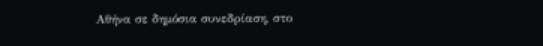Αθήνα σε δημόσια συνεδρίαση, στο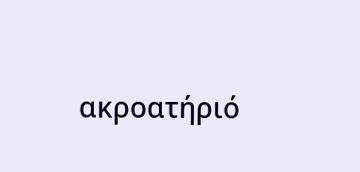ακροατήριό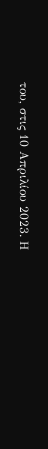του, στις 10 Απριλίου 2023. Η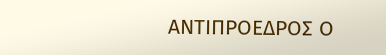ΑΝΤΙΠΡΟΕΔΡΟΣ Ο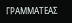ΓΡΑΜΜΑΤΕΑΣ